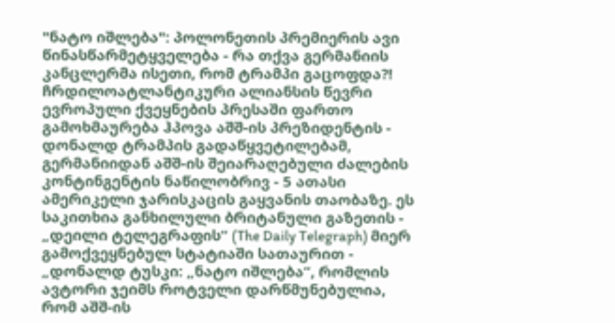"ნატო იშლება": პოლონეთის პრემიერის ავი წინასწარმეტყველება - რა თქვა გერმანიის კანცლერმა ისეთი, რომ ტრამპი გაცოფდა?!
ჩრდილოატლანტიკური ალიანსის წევრი ევროპული ქვეყნების პრესაში ფართო გამოხმაურება ჰპოვა აშშ-ის პრეზიდენტის - დონალდ ტრამპის გადაწყვეტილებამ, გერმანიიდან აშშ-ის შეიარაღებული ძალების კონტინგენტის ნაწილობრივ - 5 ათასი ამერიკელი ჯარისკაცის გაყვანის თაობაზე. ეს საკითხია განხილული ბრიტანული გაზეთის - „დეილი ტელეგრაფის“ (The Daily Telegraph) მიერ გამოქვეყნებულ სტატიაში სათაურით - „დონალდ ტუსკი: „ნატო იშლება“, რომლის ავტორი ჯეიმს როტველი დარწმუნებულია, რომ აშშ-ის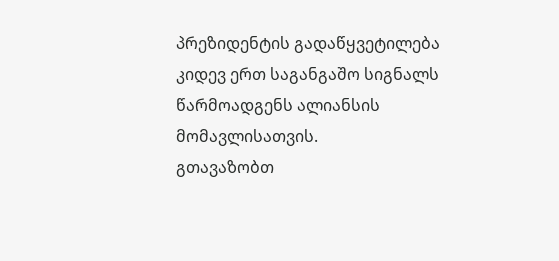პრეზიდენტის გადაწყვეტილება კიდევ ერთ საგანგაშო სიგნალს წარმოადგენს ალიანსის მომავლისათვის.
გთავაზობთ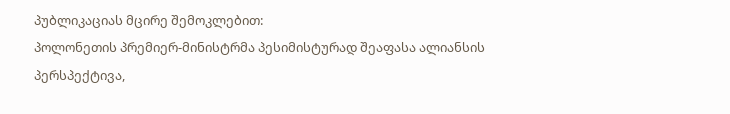პუბლიკაციას მცირე შემოკლებით:
პოლონეთის პრემიერ-მინისტრმა პესიმისტურად შეაფასა ალიანსის პერსპექტივა,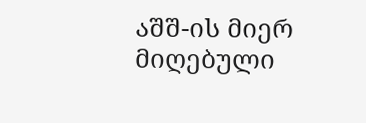აშშ-ის მიერ მიღებული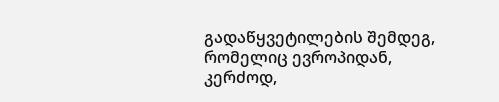გადაწყვეტილების შემდეგ, რომელიც ევროპიდან, კერძოდ,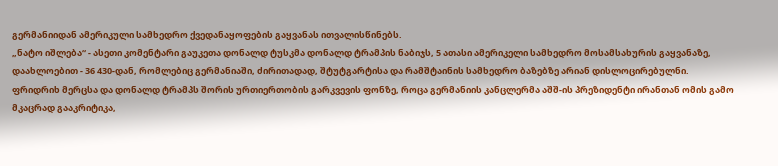გერმანიიდან ამერიკული სამხედრო ქვედანაყოფების გაყვანას ითვალისწინებს.
„ნატო იშლება“ - ასეთი კომენტარი გაუკეთა დონალდ ტუსკმა დონალდ ტრამპის ნაბიჯს, 5 ათასი ამერიკელი სამხედრო მოსამსახურის გაყვანაზე, დაახლოებით - 36 430-დან, რომლებიც გერმანიაში, ძირითადად, შტუტგარტისა და რამშტაინის სამხედრო ბაზებზე არიან დისლოცირებულნი.
ფრიდრიხ მერცსა და დონალდ ტრამპს შორის ურთიერთობის გარკვევის ფონზე, როცა გერმანიის კანცლერმა აშშ-ის პრეზიდენტი ირანთან ომის გამო მკაცრად გააკრიტიკა,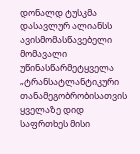დონალდ ტუსკმა დასავლურ ალიანსს ავისმომასწავებელი მომავალი უწინასწარმეტყველა
„ტრანსატლანტიკური თანამეგობრობისათვის ყველაზე დიდ საფრთხეს მისი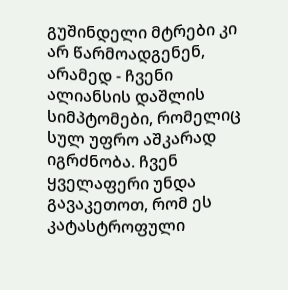გუშინდელი მტრები კი არ წარმოადგენენ, არამედ - ჩვენი ალიანსის დაშლის სიმპტომები, რომელიც სულ უფრო აშკარად იგრძნობა. ჩვენ ყველაფერი უნდა გავაკეთოთ, რომ ეს კატასტროფული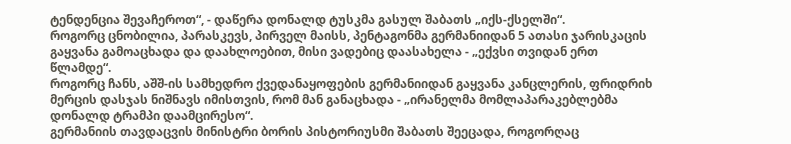ტენდენცია შევაჩეროთ“, - დაწერა დონალდ ტუსკმა გასულ შაბათს „იქს-ქსელში“.
როგორც ცნობილია, პარასკევს, პირველ მაისს, პენტაგონმა გერმანიიდან 5 ათასი ჯარისკაცის გაყვანა გამოაცხადა და დაახლოებით, მისი ვადებიც დაასახელა - „ექვსი თვიდან ერთ წლამდე“.
როგორც ჩანს, აშშ-ის სამხედრო ქვედანაყოფების გერმანიიდან გაყვანა კანცლერის, ფრიდრიხ მერცის დასჯას ნიშნავს იმისთვის, რომ მან განაცხადა - „ირანელმა მომლაპარაკებლებმა დონალდ ტრამპი დაამცირესო“.
გერმანიის თავდაცვის მინისტრი ბორის პისტორიუსმი შაბათს შეეცადა, როგორღაც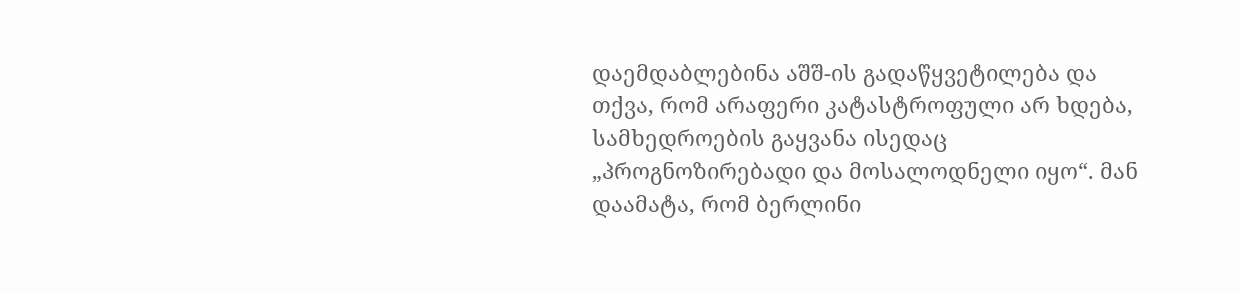დაემდაბლებინა აშშ-ის გადაწყვეტილება და თქვა, რომ არაფერი კატასტროფული არ ხდება, სამხედროების გაყვანა ისედაც „პროგნოზირებადი და მოსალოდნელი იყო“. მან დაამატა, რომ ბერლინი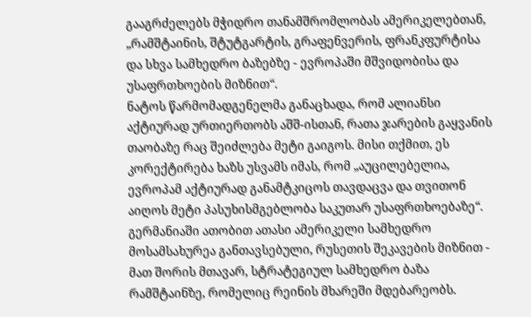გააგრძელებს მჭიდრო თანამშრომლობას ამერიკელებთან, „რამშტაინის, შტუტგარტის, გრაფენვერის, ფრანკფურტისა და სხვა სამხედრო ბაზებზე - ევროპაში მშვიდობისა და უსაფრთხოების მიზნით“.
ნატოს წარმომადგენელმა განაცხადა, რომ ალიანსი აქტიურად ურთიერთობს აშშ-ისთან, რათა ჯარების გაყვანის თაობაზე რაც შეიძლება მეტი გაიგოს. მისი თქმით, ეს კორექტირება ხაზს უსვამს იმას, რომ „აუცილებელია, ევროპამ აქტიურად განამტკიცოს თავდაცვა და თვითონ აიღოს მეტი პასუხისმგებლობა საკუთარ უსაფრთხოებაზე“.
გერმანიაში ათობით ათასი ამერიკელი სამხედრო მოსამსახურეა განთავსებული, რუსეთის შეკავების მიზნით - მათ შორის მთავარ, სტრატეგიულ სამხედრო ბაზა რამშტაინზე, რომელიც რეინის მხარეში მდებარეობს.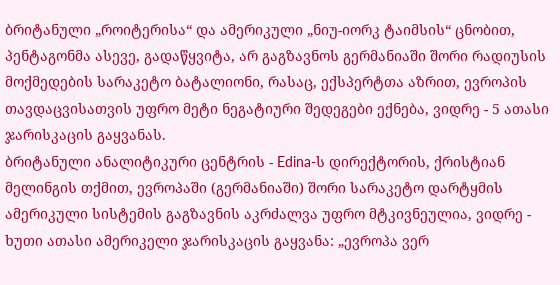ბრიტანული „როიტერისა“ და ამერიკული „ნიუ-იორკ ტაიმსის“ ცნობით, პენტაგონმა ასევე, გადაწყვიტა, არ გაგზავნოს გერმანიაში შორი რადიუსის მოქმედების სარაკეტო ბატალიონი, რასაც, ექსპერტთა აზრით, ევროპის თავდაცვისათვის უფრო მეტი ნეგატიური შედეგები ექნება, ვიდრე - 5 ათასი ჯარისკაცის გაყვანას.
ბრიტანული ანალიტიკური ცენტრის - Edina-ს დირექტორის, ქრისტიან მელინგის თქმით, ევროპაში (გერმანიაში) შორი სარაკეტო დარტყმის ამერიკული სისტემის გაგზავნის აკრძალვა უფრო მტკივნეულია, ვიდრე - ხუთი ათასი ამერიკელი ჯარისკაცის გაყვანა: „ევროპა ვერ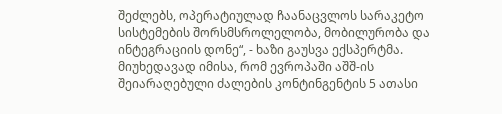შეძლებს, ოპერატიულად ჩაანაცვლოს სარაკეტო სისტემების შორსმსროლელობა, მობილურობა და ინტეგრაციის დონე“, - ხაზი გაუსვა ექსპერტმა.
მიუხედავად იმისა, რომ ევროპაში აშშ-ის შეიარაღებული ძალების კონტინგენტის 5 ათასი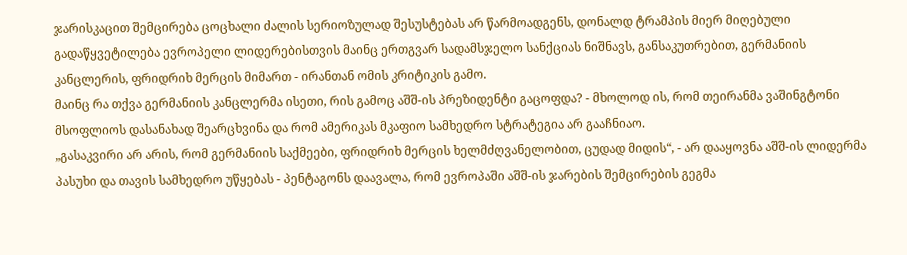ჯარისკაცით შემცირება ცოცხალი ძალის სერიოზულად შესუსტებას არ წარმოადგენს, დონალდ ტრამპის მიერ მიღებული გადაწყვეტილება ევროპელი ლიდერებისთვის მაინც ერთგვარ სადამსჯელო სანქციას ნიშნავს, განსაკუთრებით, გერმანიის კანცლერის, ფრიდრიხ მერცის მიმართ - ირანთან ომის კრიტიკის გამო.
მაინც რა თქვა გერმანიის კანცლერმა ისეთი, რის გამოც აშშ-ის პრეზიდენტი გაცოფდა? - მხოლოდ ის, რომ თეირანმა ვაშინგტონი მსოფლიოს დასანახად შეარცხვინა და რომ ამერიკას მკაფიო სამხედრო სტრატეგია არ გააჩნიაო.
„გასაკვირი არ არის, რომ გერმანიის საქმეები, ფრიდრიხ მერცის ხელმძღვანელობით, ცუდად მიდის“, - არ დააყოვნა აშშ-ის ლიდერმა პასუხი და თავის სამხედრო უწყებას - პენტაგონს დაავალა, რომ ევროპაში აშშ-ის ჯარების შემცირების გეგმა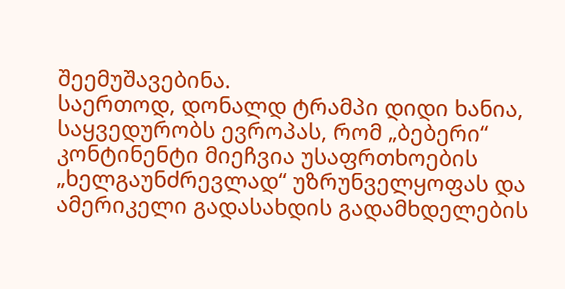შეემუშავებინა.
საერთოდ, დონალდ ტრამპი დიდი ხანია, საყვედურობს ევროპას, რომ „ბებერი“ კონტინენტი მიეჩვია უსაფრთხოების „ხელგაუნძრევლად“ უზრუნველყოფას და ამერიკელი გადასახდის გადამხდელების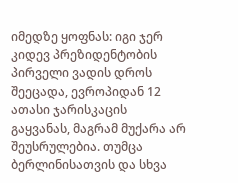იმედზე ყოფნას: იგი ჯერ კიდევ პრეზიდენტობის პირველი ვადის დროს შეეცადა, ევროპიდან 12 ათასი ჯარისკაცის გაყვანას, მაგრამ მუქარა არ შეუსრულებია. თუმცა ბერლინისათვის და სხვა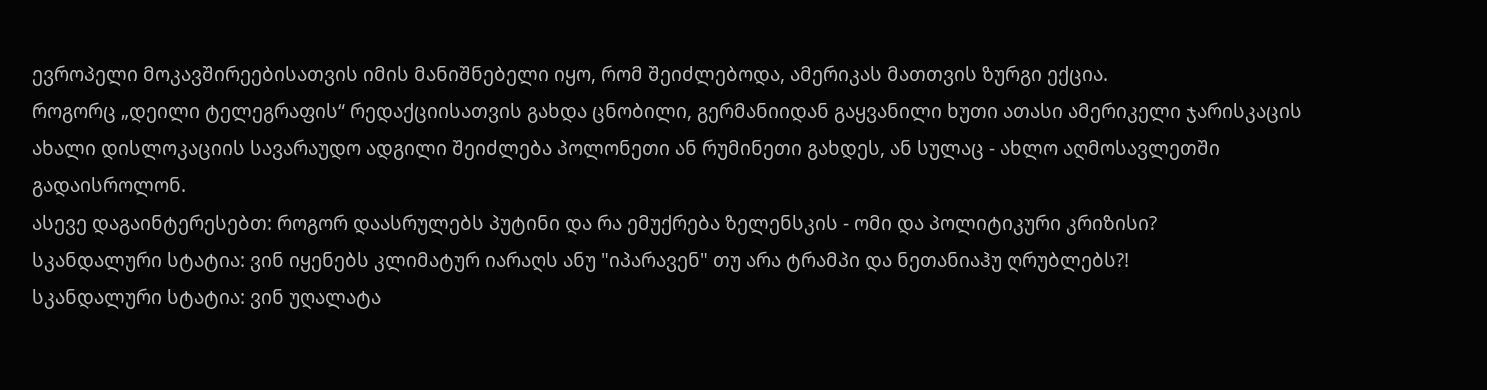ევროპელი მოკავშირეებისათვის იმის მანიშნებელი იყო, რომ შეიძლებოდა, ამერიკას მათთვის ზურგი ექცია.
როგორც „დეილი ტელეგრაფის“ რედაქციისათვის გახდა ცნობილი, გერმანიიდან გაყვანილი ხუთი ათასი ამერიკელი ჯარისკაცის ახალი დისლოკაციის სავარაუდო ადგილი შეიძლება პოლონეთი ან რუმინეთი გახდეს, ან სულაც - ახლო აღმოსავლეთში გადაისროლონ.
ასევე დაგაინტერესებთ: როგორ დაასრულებს პუტინი და რა ემუქრება ზელენსკის - ომი და პოლიტიკური კრიზისი?
სკანდალური სტატია: ვინ იყენებს კლიმატურ იარაღს ანუ "იპარავენ" თუ არა ტრამპი და ნეთანიაჰუ ღრუბლებს?!
სკანდალური სტატია: ვინ უღალატა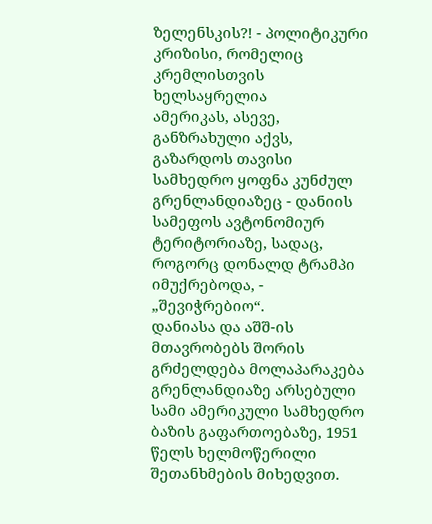ზელენსკის?! - პოლიტიკური კრიზისი, რომელიც კრემლისთვის ხელსაყრელია
ამერიკას, ასევე, განზრახული აქვს, გაზარდოს თავისი სამხედრო ყოფნა კუნძულ გრენლანდიაზეც - დანიის სამეფოს ავტონომიურ ტერიტორიაზე, სადაც, როგორც დონალდ ტრამპი იმუქრებოდა, - „შევიჭრებიო“.
დანიასა და აშშ-ის მთავრობებს შორის გრძელდება მოლაპარაკება გრენლანდიაზე არსებული სამი ამერიკული სამხედრო ბაზის გაფართოებაზე, 1951 წელს ხელმოწერილი შეთანხმების მიხედვით.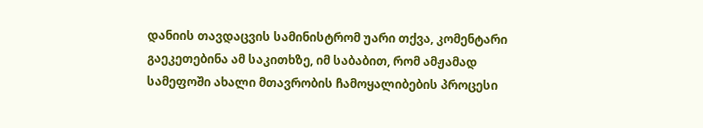დანიის თავდაცვის სამინისტრომ უარი თქვა, კომენტარი გაეკეთებინა ამ საკითხზე, იმ საბაბით, რომ ამჟამად სამეფოში ახალი მთავრობის ჩამოყალიბების პროცესი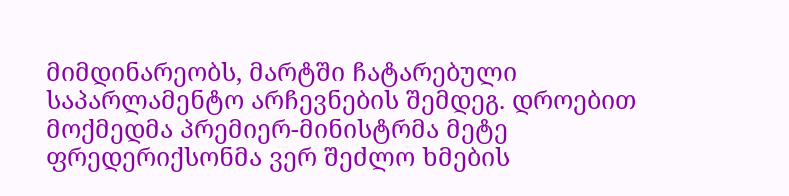მიმდინარეობს, მარტში ჩატარებული საპარლამენტო არჩევნების შემდეგ. დროებით მოქმედმა პრემიერ-მინისტრმა მეტე ფრედერიქსონმა ვერ შეძლო ხმების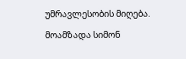უმრავლესობის მიღება.
მოამზადა სიმონ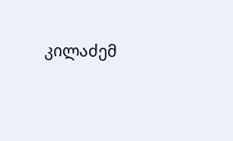კილაძემ